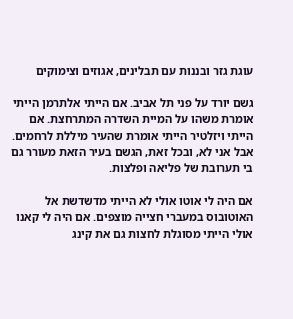עוגת גזר ובננות עם תבלינים, אגוזים וצימוקים

גשם יורד על פני תל אביב. אם הייתי אלתרמן הייתי אומרת משהו על המיית השדרה המתרחצת. אם הייתי ויזלטיר הייתי אומרת שהעיר מיללת לרחמים.
אבל אני לא, ובכל זאת, הגשם בעיר הזאת מעורר גם בי תערובת של פליאה ופלצות.

אם היה לי אוטו אולי לא הייתי מדשדשת אל האוטובוס במעברי חצייה מוצפים. אם היה לי קאנו אולי הייתי מסוגלת לחצות גם את קינג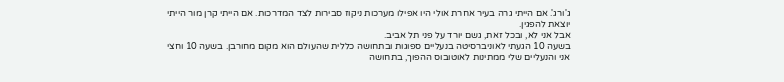ג'ורג'. אם הייתי גרה בעיר אחרת אולי היו אפילו מערכות ניקוז סבירות לצד המדרכות. אם הייתי קרן מור הייתי יוצאת להפגין.
אבל אני לא, ובכל זאת, גשם יורד על פני תל אביב.
בשעה 10 הגעתי לאוניברסיטה בנעליים ספוגות ובתחושה כללית שהעולם הוא מקום מחורבן. בשעה 10 וחצי אני והנעליים שלי ממתינות לאוטובוס ההפוך, בתחושה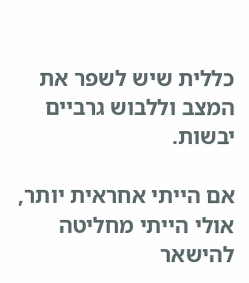כללית שיש לשפר את המצב וללבוש גרביים יבשות.

אם הייתי אחראית יותר, אולי הייתי מחליטה להישאר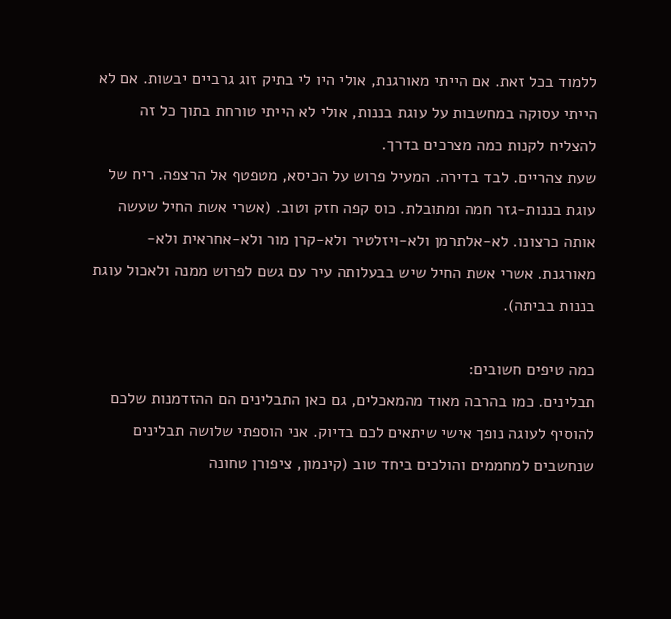ללמוד בכל זאת. אם הייתי מאורגנת, אולי היו לי בתיק זוג גרביים יבשות. אם לא הייתי עסוקה במחשבות על עוגת בננות, אולי לא הייתי טורחת בתוך כל זה להצליח לקנות כמה מצרכים בדרך.
שעת צהריים. לבד בדירה. המעיל פרוש על הכיסא, מטפטף אל הרצפה. ריח של עוגת בננות-גזר חמה ומתובלת. כוס קפה חזק וטוב. (אשרי אשת החיל שעשה אותה כרצונו. לא-אלתרמן ולא-ויזלטיר ולא-קרן מור ולא-אחראית ולא-מאורגנת. אשרי אשת החיל שיש בבעלותה עיר עם גשם לפרוש ממנה ולאכול עוגת בננות בביתה).

כמה טיפים חשובים:
תבלינים. כמו בהרבה מאוד מהמאכלים, גם כאן התבלינים הם ההזדמנות שלכם להוסיף לעוגה נופך אישי שיתאים לכם בדיוק. אני הוספתי שלושה תבלינים שנחשבים למחממים והולכים ביחד טוב (קינמון, ציפורן טחונה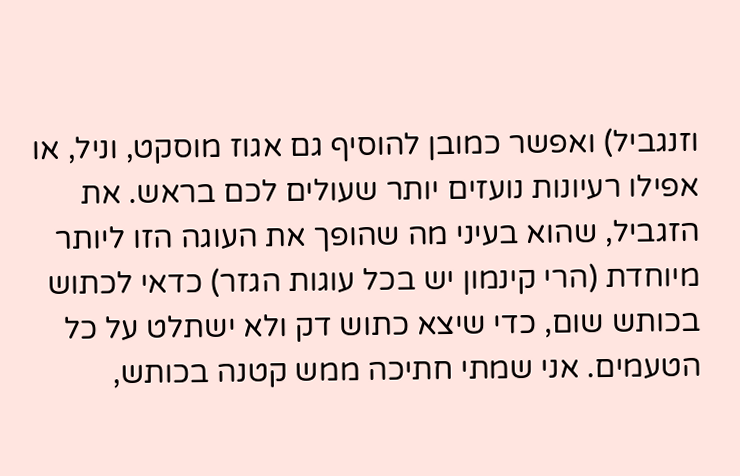וזנגביל) ואפשר כמובן להוסיף גם אגוז מוסקט, וניל, או אפילו רעיונות נועזים יותר שעולים לכם בראש. את הזגביל, שהוא בעיני מה שהופך את העוגה הזו ליותר מיוחדת (הרי קינמון יש בכל עוגות הגזר) כדאי לכתוש בכותש שום, כדי שיצא כתוש דק ולא ישתלט על כל הטעמים. אני שמתי חתיכה ממש קטנה בכותש,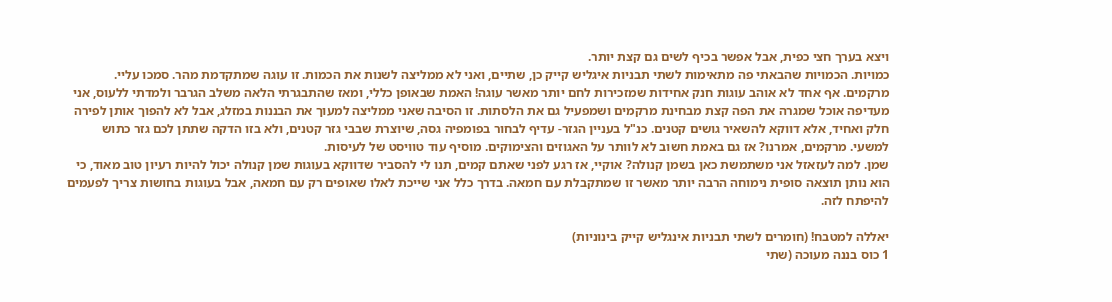ויצא בערך חצי כפית, אבל אפשר בכיף לשים גם קצת יותר.
כמויות. הכמויות שהבאתי פה מתאימות לשתי תבניות איגליש קייק כן, שתיים, ואני לא ממליצה לשנות את הכמות. זו עוגה שמתקדמת מהר. סמכו עליי.
מרקמים. אף אחד לא אוהב עוגות חנק אחידות שמזכירות לחם יותר מאשר עוגה! האמת שבאופן כללי, ומאז שהתבגרתי הלאה משלב הגרבר ולמדתי ללעוס, אני מעדיפה אוכל שמגרה את הפה קצת מבחינת מרקמים ושמפעיל גם את הלסתות. זו הסיבה שאני ממליצה למעוך את הבננות במזלג, אבל לא להפוך אותן לפירה חלק ואחיד, אלא דווקא להשאיר גושים קטנים. כנ"ל בעניין הגזר- עדיף לבחור בפומפיה גסה, שיוצרת שבבי גזר קטנים, ולא בזו הדקה שתתן לכם גזר כתוש למשעי. מרקמים, אמרנו? אז גם באמת חשוב לא לוותר על האגוזים והצימוקים. מוסיף עוד טוויסט של לעיסות.
שמן. למה לעזאזל אני משתמשת כאן בשמן קנולה? אוקיי, אז רגע לפני שאתם קמים, תנו לי להסביר שדווקא בעוגות שמן קנולה יכול להיות רעיון טוב מאוד, כי הוא נותן תוצאה סופית נימוחה הרבה יותר מאשר זו שמתקבלת עם חמאה. בדרך כלל אני שייכת לאלו שאופים רק עם חמאה, אבל בעוגות בחושות צריך לפעמים להיפתח לזה.

יאללה למטבח! (חומרים לשתי תבניות אינגליש קייק בינוניות)
1 כוס בננה מעוכה (שתי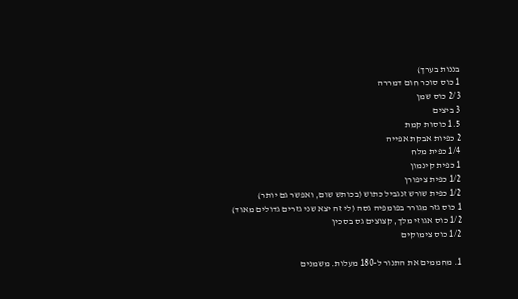בננות בערך)
1 כוס סוכר חום דמררה
2/3 כוס שמן
3 ביצים
1.5 כוסות קמת
2 כפיות אבקת אפייה
1/4 כפית מלח
1 כפית קינמון
1/2 כפית ציפורן
1/2 כפית שורש זנגביל כתוש (בכותש שום, ואפשר גם יותר)
1 כוס גזר מגורר בפומפיה גסה (לי זה יצא שני גזרים גדולים מאוד)
1/2 כוס אגוזי מלך, קצוצים גס בסכין
1/2 כוס צימוקים

1. מחממים את התנור ל-180 מעלות. משמנים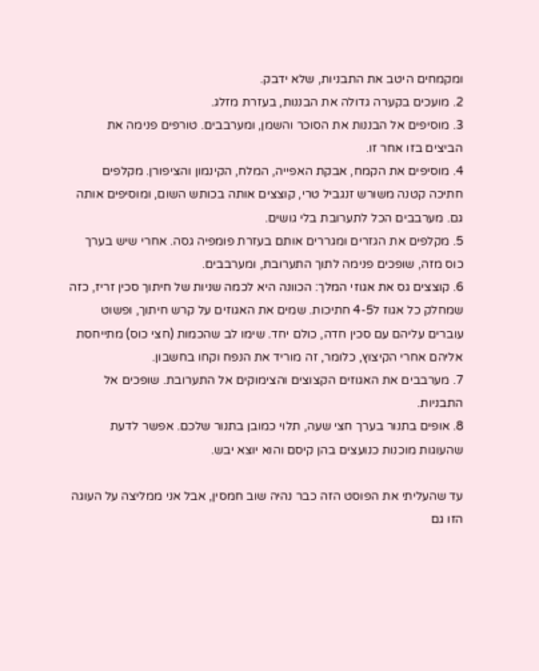ומקמחים היטב את התבניות, שלא ידבק.
2. מועכים בקערה גדולה את הבננות, בעזרת מזלג.
3. מוסיפים אל הבננות את הסוכר והשמן, ומערבבים. טורפים פנימה את הביצים בזו אחר זו.
4. מוסיפים את הקמח, אבקת האפייה, המלח, הקינמון והציפורן. מקלפים חתיכה קטנה משורש זנגביל טרי, קוצצים אותה בכותש השום, ומוסיפים אותה גם. מערבבים הכל לתערובת בלי גושים.
5. מקלפים את הגזרים ומגררים אותם בעזרת פומפיה גסה. אחרי שיש בערך כוס מזה, שופכים פנימה לתוך התערובת, ומערבבים.
6. קוצצים גס את אגוזי המלך: הכוונה היא לכמה שניות של חיתוך סכין זריז, כזה שמחלק כל אגוז ל4-5 חתיכות. שמים את האגוזים על קרש חיתוך, ופשוט עוברים עליהם עם סכין חדה, כולם יחד. שימו לב שהכמות (חצי כוס) מתייחסת אליהם אחרי הקיצוץ, כלומר, זה מוריד את הנפח וקחו בחשבון.
7. מערבבים את האגוזים הקצוצים והצימוקים אל התערובת. שופכים אל התבניות.
8. אופים בתנור בערך חצי שעה, תלוי כמובן בתנור שלכם. אפשר לדעת שהעוגות מוכנות כנועצים בהן קיסם והוא יוצא יבש.

עד שהעליתי את הפוסט הזה כבר נהיה שוב חמסין, אבל אני ממליצה על העוגה הזו גם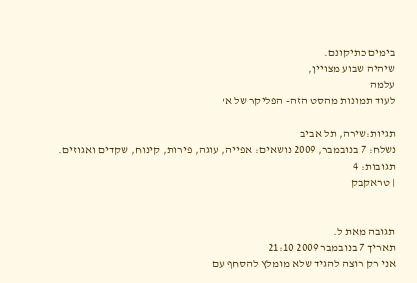בימים כתיקונם.
שיהיה שבוע מצויין,
עלמה
לעוד תמונות מהסט הזה- הפליקר של א'

תגיות:שירה, תל אביב
נשלח: 7 בנובמבר, 2009 נושאים: אפייה, עוגה, פירות, קינוח, שקדים ואגוזים.
תגובות: 4
| טראקבק


תגובה מאת ל.
תאריך 7 בנובמבר 2009 21:10
אני רק רוצה להגיד שלא מומלץ להסחף עם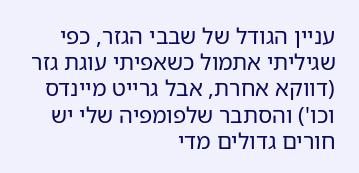עניין הגודל של שבבי הגזר, כפי שגיליתי אתמול כשאפיתי עוגת גזר (דווקא אחרת, אבל גרייט מיינדס וכו') והסתבר שלפומפיה שלי יש חורים גדולים מדי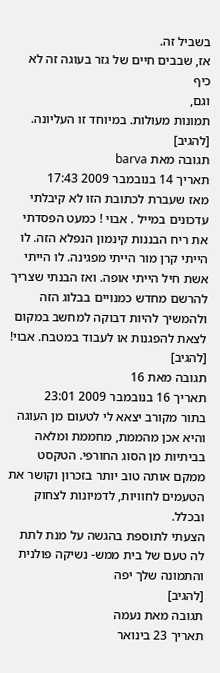בשביל זה.
אז, שבבים חיים של גזר בעוגה זה לא כיף
וגם,
תמונות מעולות. במיוחד זו העליונה.
[להגיב]
תגובה מאת barva
תאריך 14 בנובמבר 2009 17:43
מאז שעברת לכתובת הזו לא קיבלתי עדכונים במייל . אבוי ! כמעט הפסדתי את ריח הבננות קינמון הנפלא הזה. לו הייתי קרן מור הייתי מפגינה. לו הייתי אשת חיל הייתי אופה. ואז הבנתי שצריך להרשם מחדש כמנויים בבלוג הזה ולהמשיך להיות דבוקה למחשב במקום לצאת להפגנות או לעבוד במטבח. אבוי!
[להגיב]
תגובה מאת 16
תאריך 16 בנובמבר 2009 23:01
בתור מקורב יצאא לי לטעום מן העוגה והיא אכן מהממת, מחממת ומלאה בביתיות מן הסוג החורפי. הטקסט ממקם אותה טוב יותר בזכרון וקושר את הטעמים לחוויות, לדמיונות לצחוק ובכלל.
הצעתי לתוספת בהגשה על מנת לתת לה טעם של בית ממש- נשיקה פולנית
והתמונה שלך יפה
[להגיב]
תגובה מאת נעמה
תאריך 23 בינואר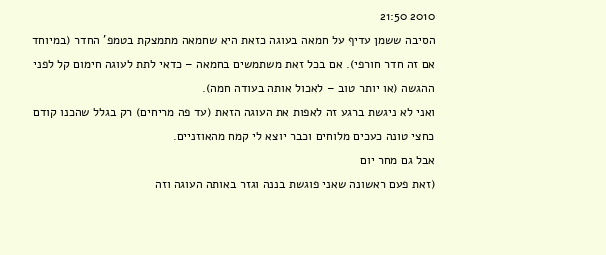2010 21:50
הסיבה ששמן עדיף על חמאה בעוגה כזאת היא שחמאה מתמצקת בטמפ' החדר (במיוחד אם זה חדר חורפי). אם בכל זאת משתמשים בחמאה – כדאי לתת לעוגה חימום קל לפני ההגשה (או יותר טוב – לאכול אותה בעודה חמה).
ואני לא ניגשת ברגע זה לאפות את העוגה הזאת (עד פה מריחים) רק בגלל שהכנו קודם כחצי טונה כעכים מלוחים וכבר יוצא לי קמח מהאוזניים.
אבל גם מחר יום
(זאת פעם ראשונה שאני פוגשת בננה וגזר באותה העוגה וזה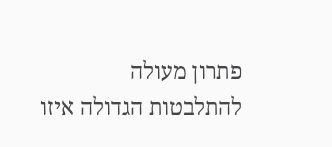פתרון מעולה להתלבטות הגדולה איזו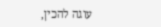עוגה להכין,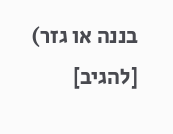בננה או גזר)
[להגיב]